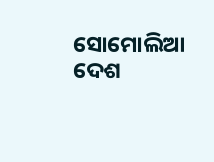ସୋମୋଲିଆ ଦେଶ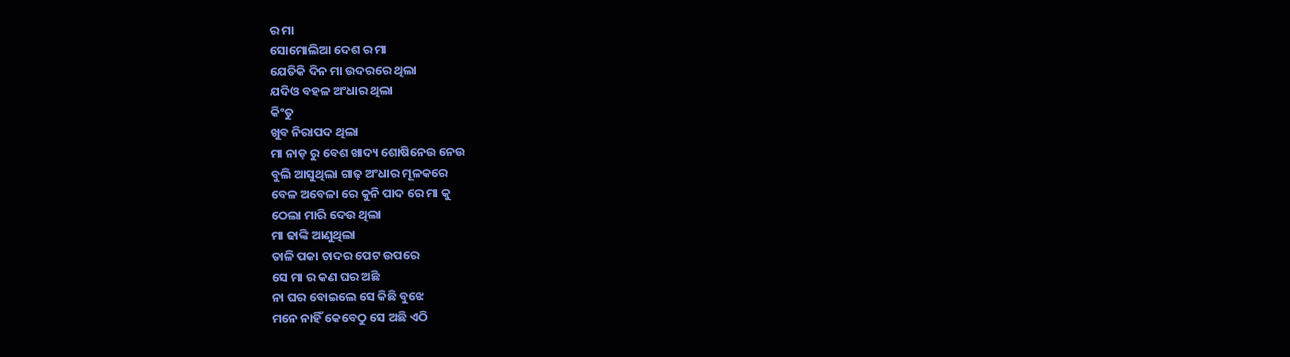ର ମା
ସୋମୋଲିଆ ଦେଶ ର ମା
ଯେତିକି ଦିନ ମା ଉଦରରେ ଥିଲା
ଯଦିଓ ବହଳ ଅଂଧାର ଥିଲା
କିଂତୁ
ଖୁବ ନିରାପଦ ଥିଲା
ମା ନାଡ଼ ରୁ ବେଶ ଖାଦ୍ୟ ଶୋଷିନେଉ ନେଉ
ବୁଲି ଆସୁଥିଲା ଗାଢ଼ ଅଂଧାର ମୂଳକରେ
ବେଳ ଅବେଳା ରେ କୁନି ପାଦ ରେ ମା କୁ
ଠେଲା ମାରି ଦେଉ ଥିଲା
ମା ଢାଙ୍କି ଆଣୁଥିଲା
ତାଳି ପକା ଚାଦର ପେଟ ଉପରେ
ସେ ମା ର କଣ ଘର ଅଛି
ନା ଘର ବୋଇଲେ ସେ କିଛି ବୁଝେ
ମନେ ନାହିଁ କେବେଠୁ ସେ ଅଛି ଏଠି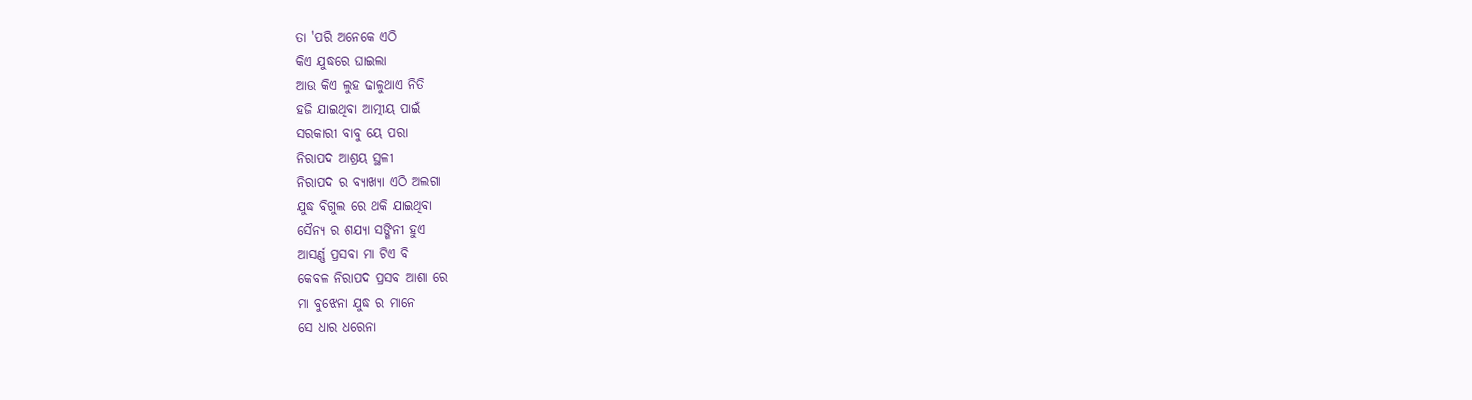ତା 'ପରି ଅନେକେ ଏଠି
କିଏ ଯୁଦ୍ଧରେ ଘାଇଲା
ଆଉ କିଏ ଲୁହ ଢାଳୁଥାଏ ନିତି
ହଜି ଯାଇଥିବା ଆତ୍ମୀୟ ପାଇଁ
ସରକାରୀ ବାବୁ ୟେ ପରା
ନିରାପଦ ଆଶ୍ରୟ ସ୍ଥଳୀ
ନିରାପଦ ର ବ୍ୟାଖ୍ୟା ଏଠି ଅଲଗା
ଯୁଦ୍ଧ ବିଗୁଲ ରେ ଥକି ଯାଇଥିବା
ସୈନ୍ୟ ର ଶଯ୍ୟା ସଙ୍ଗିନୀ ହୁଏ
ଆସର୍ଣ୍ଣ ପ୍ରସବା ମା ଟିଏ ବି
କେବଳ ନିରାପଦ ପ୍ରସବ ଆଶା ରେ
ମା ବୁଝେନା ଯୁଦ୍ଧ ର ମାନେ
ସେ ଧାର ଧରେନା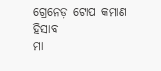ଗ୍ରେନେଡ଼ ଟୋପ କମାଣ ହିସାବ
ମା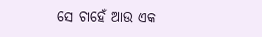ସେ ଚାହେଁ ଆଉ ଏକ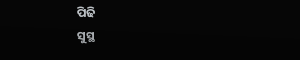ପିଢି
ସୁସ୍ଥ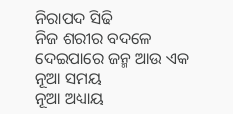ନିରାପଦ ସିଢି
ନିଜ ଶରୀର ବଦଳେ
ଦେଇପାରେ ଜନ୍ମ ଆଉ ଏକ
ନୂଆ ସମୟ
ନୂଆ ଅଧ୍ୟାୟ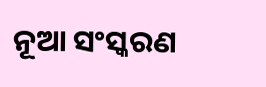ନୂଆ ସଂସ୍କରଣ